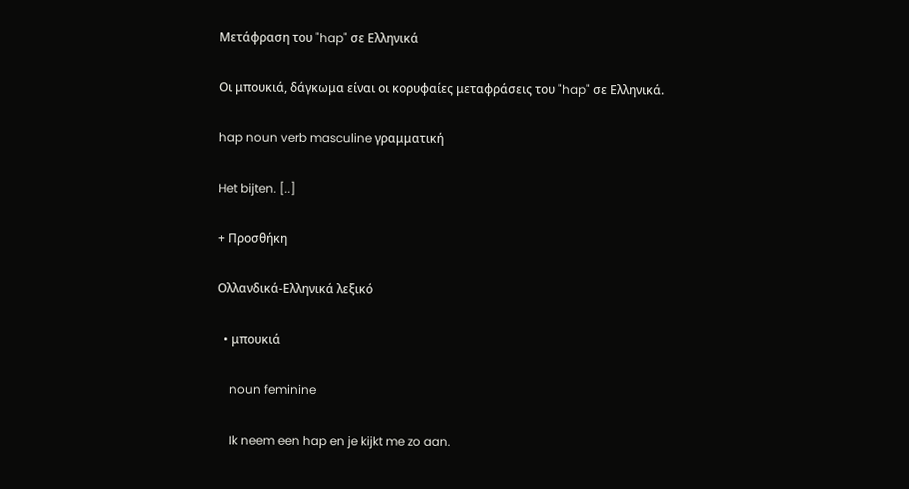Μετάφραση του "hap" σε Ελληνικά

Οι μπουκιά, δάγκωμα είναι οι κορυφαίες μεταφράσεις του "hap" σε Ελληνικά.

hap noun verb masculine γραμματική

Het bijten. [..]

+ Προσθήκη

Ολλανδικά-Ελληνικά λεξικό

  • μπουκιά

    noun feminine

    Ik neem een hap en je kijkt me zo aan.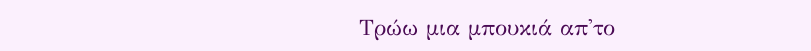Τρώω μια μπουκιά απ'το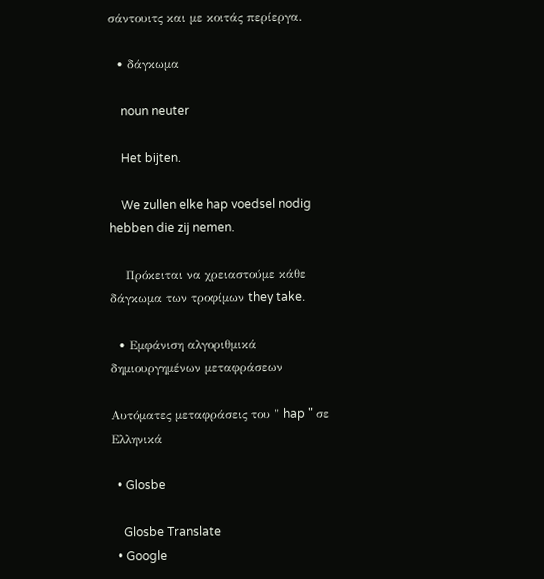σάντουιτς και με κοιτάς περίεργα.

  • δάγκωμα

    noun neuter

    Het bijten.

    We zullen elke hap voedsel nodig hebben die zij nemen.

    Πρόκειται να χρειαστούμε κάθε δάγκωμα των τροφίμων they take.

  • Εμφάνιση αλγοριθμικά δημιουργημένων μεταφράσεων

Αυτόματες μεταφράσεις του " hap " σε Ελληνικά

  • Glosbe

    Glosbe Translate
  • Google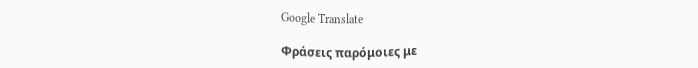Google Translate

Φράσεις παρόμοιες με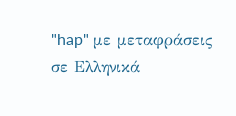"hap" με μεταφράσεις σε Ελληνικά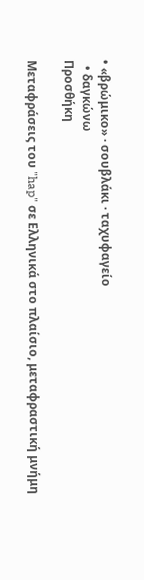• «βρώμικο» · σουβλάκι · ταχυφαγείο
  • δαγκώνω
Προσθήκη

Μεταφράσεις του "hap" σε Ελληνικά στο πλαίσιο, μεταφραστική μνήμη